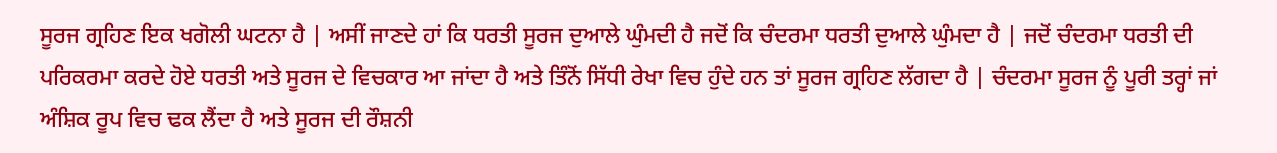ਸੂਰਜ ਗ੍ਰਹਿਣ ਇਕ ਖਗੋਲੀ ਘਟਨਾ ਹੈ | ਅਸੀਂ ਜਾਣਦੇ ਹਾਂ ਕਿ ਧਰਤੀ ਸੂਰਜ ਦੁਆਲੇ ਘੁੰਮਦੀ ਹੈ ਜਦੋਂ ਕਿ ਚੰਦਰਮਾ ਧਰਤੀ ਦੁਆਲੇ ਘੁੰਮਦਾ ਹੈ | ਜਦੋਂ ਚੰਦਰਮਾ ਧਰਤੀ ਦੀ ਪਰਿਕਰਮਾ ਕਰਦੇ ਹੋਏ ਧਰਤੀ ਅਤੇ ਸੂਰਜ ਦੇ ਵਿਚਕਾਰ ਆ ਜਾਂਦਾ ਹੈ ਅਤੇ ਤਿੰਨੋਂ ਸਿੱਧੀ ਰੇਖਾ ਵਿਚ ਹੁੰਦੇ ਹਨ ਤਾਂ ਸੂਰਜ ਗ੍ਰਹਿਣ ਲੱਗਦਾ ਹੈ | ਚੰਦਰਮਾ ਸੂਰਜ ਨੂੰ ਪੂਰੀ ਤਰ੍ਹਾਂ ਜਾਂ ਅੰਸ਼ਿਕ ਰੂਪ ਵਿਚ ਢਕ ਲੈਂਦਾ ਹੈ ਅਤੇ ਸੂਰਜ ਦੀ ਰੌਸ਼ਨੀ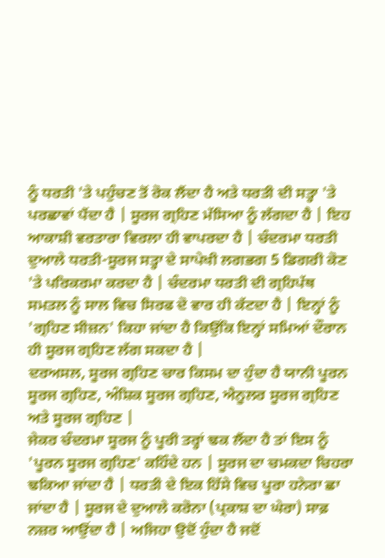ਨੂੰ ਧਰਤੀ 'ਤੇ ਪਹੁੰਚਣ ਤੋਂ ਰੋਕ ਲੈਂਦਾ ਹੈ ਅਤੇ ਧਰਤੀ ਦੀ ਸਤ੍ਹਾ 'ਤੇ ਪਰਛਾਵਾਂ ਪੈਂਦਾ ਹੈ | ਸੂਰਜ ਗ੍ਰਹਿਣ ਮੱਸਿਆ ਨੂੰ ਲੱਗਦਾ ਹੈ | ਇਹ ਆਕਾਸ਼ੀ ਵਰਤਾਰਾ ਵਿਰਲਾ ਹੀ ਵਾਪਰਦਾ ਹੈ | ਚੰਦਰਮਾ ਧਰਤੀ ਦੁਆਲੇ ਧਰਤੀ-ਸੂਰਜ ਸਤ੍ਹਾ ਦੇ ਸਾਪੇਖੀ ਲਗਭਗ 5 ਡਿਗਰੀ ਕੋਣ 'ਤੇ ਪਰਿਕਰਮਾ ਕਰਦਾ ਹੈ | ਚੰਦਰਮਾ ਧਰਤੀ ਦੀ ਗ੍ਰਹਿਪੱਥ ਸਮਤਲ ਨੂੰ ਸਾਲ ਵਿਚ ਸਿਰਫ ਦੋ ਵਾਰ ਹੀ ਕੱਟਦਾ ਹੈ | ਇਨ੍ਹਾਂ ਨੂੰ 'ਗ੍ਰਹਿਣ ਸੀਜ਼ਨ' ਕਿਹਾ ਜਾਂਦਾ ਹੈ ਕਿਉਂਕਿ ਇਨ੍ਹਾਂ ਸਮਿਆਂ ਦੌਰਾਨ ਹੀ ਸੂਰਜ ਗ੍ਰਹਿਣ ਲੱਗ ਸਕਦਾ ਹੈ |
ਦਰਅਸਲ, ਸੂਰਜ ਗ੍ਰਹਿਣ ਚਾਰ ਕਿਸਮ ਦਾ ਹੁੰਦਾ ਹੈ ਯਾਨੀ ਪੂਰਨ ਸੂਰਜ ਗ੍ਰਹਿਣ, ਅੰਸ਼ਿਕ ਸੂਰਜ ਗ੍ਰਹਿਣ, ਐਨੂਲਰ ਸੂਰਜ ਗ੍ਰਹਿਣ ਅਤੇ ਸੂਰਜ ਗ੍ਰਹਿਣ |
ਜੇਕਰ ਚੰਦਰਮਾ ਸੂਰਜ ਨੂੰ ਪੂਰੀ ਤਰ੍ਹਾਂ ਢਕ ਲੈਂਦਾ ਹੈ ਤਾਂ ਇਸ ਨੂੰ 'ਪੂਰਨ ਸੂਰਜ ਗ੍ਰਹਿਣ' ਕਹਿੰਦੇ ਹਨ | ਸੂਰਜ ਦਾ ਚਮਕਦਾ ਚਿਹਰਾ ਢਕਿਆ ਜਾਂਦਾ ਹੈ | ਧਰਤੀ ਦੇ ਇਕ ਹਿੱਸੇ ਵਿਚ ਪੂਰਾ ਹਨੇਰਾ ਛਾ ਜਾਂਦਾ ਹੈ | ਸੂਰਜ ਦੇ ਦੁਆਲੇ ਕਰੋਨਾ (ਪ੍ਰਕਾਸ਼ ਦਾ ਘੇਰਾ) ਸਾਫ਼ ਨਜ਼ਰ ਆਉਂਦਾ ਹੈ | ਅਜਿਹਾ ਉਦੋਂ ਹੁੰਦਾ ਹੈ ਜਦੋਂ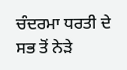ਚੰਦਰਮਾ ਧਰਤੀ ਦੇ ਸਭ ਤੋਂ ਨੇੜੇ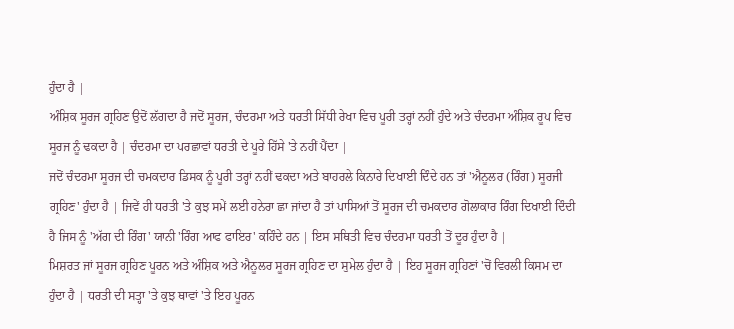ਹੁੰਦਾ ਹੈ |
ਅੰਸ਼ਿਕ ਸੂਰਜ ਗ੍ਰਹਿਣ ਉਦੋਂ ਲੱਗਦਾ ਹੈ ਜਦੋਂ ਸੂਰਜ, ਚੰਦਰਮਾ ਅਤੇ ਧਰਤੀ ਸਿੱਧੀ ਰੇਖਾ ਵਿਚ ਪੂਰੀ ਤਰ੍ਹਾਂ ਨਹੀਂ ਹੁੰਦੇ ਅਤੇ ਚੰਦਰਮਾ ਅੰਸ਼ਿਕ ਰੂਪ ਵਿਚ ਸੂਰਜ ਨੂੰ ਢਕਦਾ ਹੈ | ਚੰਦਰਮਾ ਦਾ ਪਰਛਾਵਾਂ ਧਰਤੀ ਦੇ ਪੂਰੇ ਹਿੱਸੇ 'ਤੇ ਨਹੀਂ ਪੈਂਦਾ |
ਜਦੋਂ ਚੰਦਰਮਾ ਸੂਰਜ ਦੀ ਚਮਕਦਾਰ ਡਿਸਕ ਨੂੰ ਪੂਰੀ ਤਰ੍ਹਾਂ ਨਹੀਂ ਢਕਦਾ ਅਤੇ ਬਾਹਰਲੇ ਕਿਨਾਰੇ ਦਿਖਾਈ ਦਿੰਦੇ ਹਨ ਤਾਂ 'ਐਨੂਲਰ (ਰਿੰਗ) ਸੂਰਜੀ ਗ੍ਰਹਿਣ' ਹੁੰਦਾ ਹੈ | ਜਿਵੇਂ ਹੀ ਧਰਤੀ 'ਤੇ ਕੁਝ ਸਮੇਂ ਲਈ ਹਨੇਰਾ ਛਾ ਜਾਂਦਾ ਹੈ ਤਾਂ ਪਾਸਿਆਂ ਤੋਂ ਸੂਰਜ ਦੀ ਚਮਕਦਾਰ ਗੋਲਾਕਾਰ ਰਿੰਗ ਦਿਖਾਈ ਦਿੰਦੀ ਹੈ ਜਿਸ ਨੂੰ 'ਅੱਗ ਦੀ ਰਿੰਗ' ਯਾਨੀ 'ਰਿੰਗ ਆਫ ਫਾਇਰ' ਕਹਿੰਦੇ ਹਨ | ਇਸ ਸਥਿਤੀ ਵਿਚ ਚੰਦਰਮਾ ਧਰਤੀ ਤੋਂ ਦੂਰ ਹੁੰਦਾ ਹੈ |
ਮਿਸ਼ਰਤ ਜਾਂ ਸੂਰਜ ਗ੍ਰਹਿਣ ਪੂਰਨ ਅਤੇ ਅੰਸ਼ਿਕ ਅਤੇ ਐਨੂਲਰ ਸੂਰਜ ਗ੍ਰਹਿਣ ਦਾ ਸੁਮੇਲ ਹੁੰਦਾ ਹੈ | ਇਹ ਸੂਰਜ ਗ੍ਰਹਿਣਾਂ 'ਚੋਂ ਵਿਰਲੀ ਕਿਸਮ ਦਾ ਹੁੰਦਾ ਹੈ | ਧਰਤੀ ਦੀ ਸਤ੍ਹਾ 'ਤੇ ਕੁਝ ਥਾਵਾਂ 'ਤੇ ਇਹ ਪੂਰਨ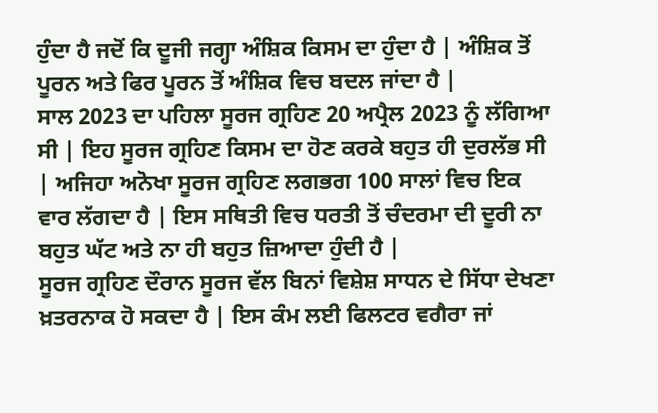ਹੁੰਦਾ ਹੈ ਜਦੋਂ ਕਿ ਦੂਜੀ ਜਗ੍ਹਾ ਅੰਸ਼ਿਕ ਕਿਸਮ ਦਾ ਹੁੰਦਾ ਹੈ | ਅੰਸ਼ਿਕ ਤੋਂ ਪੂਰਨ ਅਤੇ ਫਿਰ ਪੂਰਨ ਤੋਂ ਅੰਸ਼ਿਕ ਵਿਚ ਬਦਲ ਜਾਂਦਾ ਹੈ |
ਸਾਲ 2023 ਦਾ ਪਹਿਲਾ ਸੂਰਜ ਗ੍ਰਹਿਣ 20 ਅਪ੍ਰੈਲ 2023 ਨੂੰ ਲੱਗਿਆ ਸੀ | ਇਹ ਸੂਰਜ ਗ੍ਰਹਿਣ ਕਿਸਮ ਦਾ ਹੋਣ ਕਰਕੇ ਬਹੁਤ ਹੀ ਦੁਰਲੱਭ ਸੀ | ਅਜਿਹਾ ਅਨੋਖਾ ਸੂਰਜ ਗ੍ਰਹਿਣ ਲਗਭਗ 100 ਸਾਲਾਂ ਵਿਚ ਇਕ ਵਾਰ ਲੱਗਦਾ ਹੈ | ਇਸ ਸਥਿਤੀ ਵਿਚ ਧਰਤੀ ਤੋਂ ਚੰਦਰਮਾ ਦੀ ਦੂਰੀ ਨਾ ਬਹੁਤ ਘੱਟ ਅਤੇ ਨਾ ਹੀ ਬਹੁਤ ਜ਼ਿਆਦਾ ਹੁੰਦੀ ਹੈ |
ਸੂਰਜ ਗ੍ਰਹਿਣ ਦੌਰਾਨ ਸੂਰਜ ਵੱਲ ਬਿਨਾਂ ਵਿਸ਼ੇਸ਼ ਸਾਧਨ ਦੇ ਸਿੱਧਾ ਦੇਖਣਾ ਖ਼ਤਰਨਾਕ ਹੋ ਸਕਦਾ ਹੈ | ਇਸ ਕੰਮ ਲਈ ਫਿਲਟਰ ਵਗੈਰਾ ਜਾਂ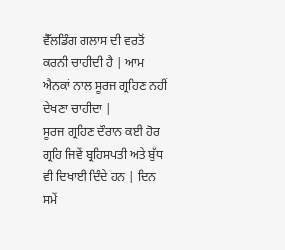ਵੈੱਲਡਿੰਗ ਗਲਾਸ ਦੀ ਵਰਤੋਂ ਕਰਨੀ ਚਾਹੀਦੀ ਹੈ | ਆਮ ਐਨਕਾਂ ਨਾਲ ਸੂਰਜ ਗ੍ਰਹਿਣ ਨਹੀਂ ਦੇਖਣਾ ਚਾਹੀਦਾ |
ਸੂਰਜ ਗ੍ਰਹਿਣ ਦੌਰਾਨ ਕਈ ਹੋਰ ਗ੍ਰਹਿ ਜਿਵੇਂ ਬ੍ਰਹਿਸਪਤੀ ਅਤੇ ਬੁੱਧ ਵੀ ਦਿਖਾਈ ਦਿੰਦੇ ਹਨ | ਦਿਨ ਸਮੇਂ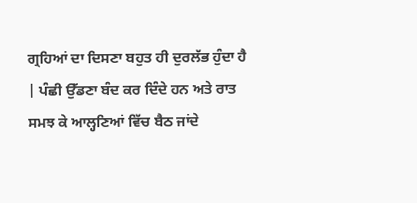ਗ੍ਰਹਿਆਂ ਦਾ ਦਿਸਣਾ ਬਹੁਤ ਹੀ ਦੁਰਲੱਭ ਹੁੰਦਾ ਹੈ | ਪੰਛੀ ਉੱਡਣਾ ਬੰਦ ਕਰ ਦਿੰਦੇ ਹਨ ਅਤੇ ਰਾਤ ਸਮਝ ਕੇ ਆਲ੍ਹਣਿਆਂ ਵਿੱਚ ਬੈਠ ਜਾਂਦੇ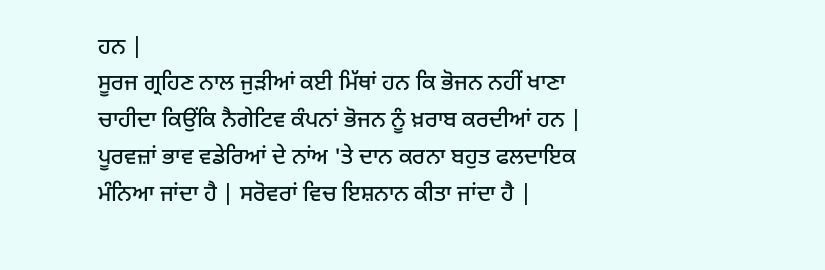ਹਨ |
ਸੂਰਜ ਗ੍ਰਹਿਣ ਨਾਲ ਜੁੜੀਆਂ ਕਈ ਮਿੱਥਾਂ ਹਨ ਕਿ ਭੋਜਨ ਨਹੀਂ ਖਾਣਾ ਚਾਹੀਦਾ ਕਿਉਂਕਿ ਨੈਗੇਟਿਵ ਕੰਪਨਾਂ ਭੋਜਨ ਨੂੰ ਖ਼ਰਾਬ ਕਰਦੀਆਂ ਹਨ | ਪੂਰਵਜ਼ਾਂ ਭਾਵ ਵਡੇਰਿਆਂ ਦੇ ਨਾਂਅ 'ਤੇ ਦਾਨ ਕਰਨਾ ਬਹੁਤ ਫਲਦਾਇਕ ਮੰਨਿਆ ਜਾਂਦਾ ਹੈ | ਸਰੋਵਰਾਂ ਵਿਚ ਇਸ਼ਨਾਨ ਕੀਤਾ ਜਾਂਦਾ ਹੈ |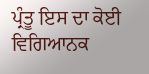ਪ੍ਰੰਤੂ ਇਸ ਦਾ ਕੋਈ ਵਿਗਿਆਨਕ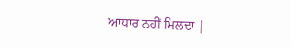ਆਧਾਰ ਨਹੀਂ ਮਿਲਦਾ |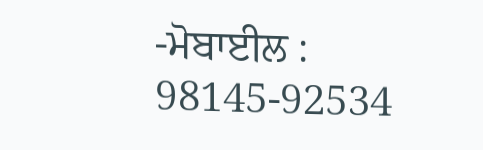-ਮੋਬਾਈਲ : 98145-92534